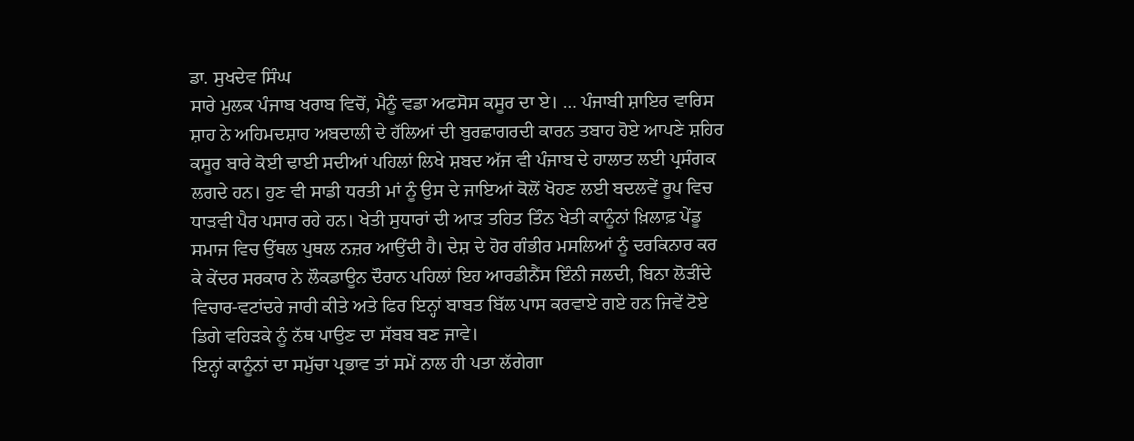ਡਾ. ਸੁਖਦੇਵ ਸਿੰਘ
ਸਾਰੇ ਮੁਲਕ ਪੰਜਾਬ ਖਰਾਬ ਵਿਚੋਂ, ਮੈਨੂੰ ਵਡਾ ਅਫਸੋਸ ਕਸੂਰ ਦਾ ਏ। … ਪੰਜਾਬੀ ਸ਼ਾਇਰ ਵਾਰਿਸ ਸ਼ਾਹ ਨੇ ਅਹਿਮਦਸ਼ਾਹ ਅਬਦਾਲੀ ਦੇ ਹੱਲਿਆਂ ਦੀ ਬੁਰਛਾਗਰਦੀ ਕਾਰਨ ਤਬਾਹ ਹੋਏ ਆਪਣੇ ਸ਼ਹਿਰ ਕਸੂਰ ਬਾਰੇ ਕੋਈ ਢਾਈ ਸਦੀਆਂ ਪਹਿਲਾਂ ਲਿਖੇ ਸ਼ਬਦ ਅੱਜ ਵੀ ਪੰਜਾਬ ਦੇ ਹਾਲਾਤ ਲਈ ਪ੍ਰਸੰਗਕ ਲਗਦੇ ਹਨ। ਹੁਣ ਵੀ ਸਾਡੀ ਧਰਤੀ ਮਾਂ ਨੂੰ ਉਸ ਦੇ ਜਾਇਆਂ ਕੋਲੋਂ ਖੋਹਣ ਲਈ ਬਦਲਵੇਂ ਰੂਪ ਵਿਚ ਧਾੜਵੀ ਪੈਰ ਪਸਾਰ ਰਹੇ ਹਨ। ਖੇਤੀ ਸੁਧਾਰਾਂ ਦੀ ਆੜ ਤਹਿਤ ਤਿੰਨ ਖੇਤੀ ਕਾਨੂੰਨਾਂ ਖ਼ਿਲਾਫ਼ ਪੇਂਡੂ ਸਮਾਜ ਵਿਚ ਉੱਥਲ ਪੁਥਲ ਨਜ਼ਰ ਆਉਂਦੀ ਹੈ। ਦੇਸ਼ ਦੇ ਹੋਰ ਗੰਭੀਰ ਮਸਲਿਆਂ ਨੂੰ ਦਰਕਿਨਾਰ ਕਰ ਕੇ ਕੇਂਦਰ ਸਰਕਾਰ ਨੇ ਲੌਕਡਾਊਨ ਦੌਰਾਨ ਪਹਿਲਾਂ ਇਹ ਆਰਡੀਨੈਂਸ ਇੰਨੀ ਜਲਦੀ, ਬਿਨਾ ਲੋੜੀਂਦੇ ਵਿਚਾਰ-ਵਟਾਂਦਰੇ ਜਾਰੀ ਕੀਤੇ ਅਤੇ ਫਿਰ ਇਨ੍ਹਾਂ ਬਾਬਤ ਬਿੱਲ ਪਾਸ ਕਰਵਾਏ ਗਏ ਹਨ ਜਿਵੇਂ ਟੋਏ ਡਿਗੇ ਵਹਿੜਕੇ ਨੂੰ ਨੱਥ ਪਾਉਣ ਦਾ ਸੱਬਬ ਬਣ ਜਾਵੇ।
ਇਨ੍ਹਾਂ ਕਾਨੂੰਨਾਂ ਦਾ ਸਮੁੱਚਾ ਪ੍ਰਭਾਵ ਤਾਂ ਸਮੇਂ ਨਾਲ ਹੀ ਪਤਾ ਲੱਗੇਗਾ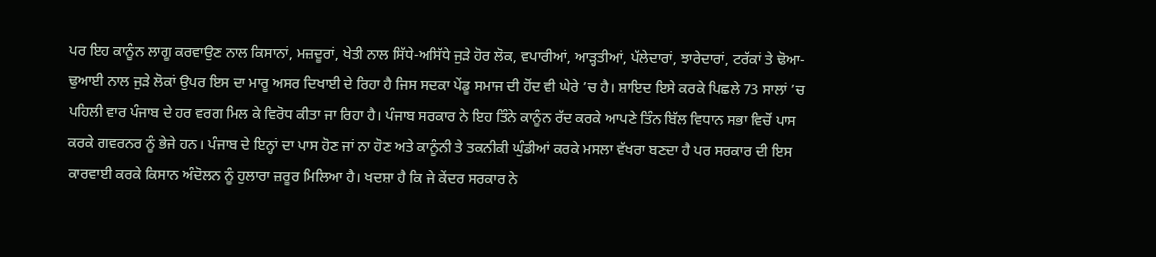ਪਰ ਇਹ ਕਾਨੂੰਨ ਲਾਗੂ ਕਰਵਾਉਣ ਨਾਲ ਕਿਸਾਨਾਂ, ਮਜ਼ਦੂਰਾਂ, ਖੇਤੀ ਨਾਲ ਸਿੱਧੇ-ਅਸਿੱਧੇ ਜੁੜੇ ਹੋਰ ਲੋਕ, ਵਪਾਰੀਆਂ, ਆੜ੍ਹਤੀਆਂ, ਪੱਲੇਦਾਰਾਂ, ਝਾਰੇਦਾਰਾਂ, ਟਰੱਕਾਂ ਤੇ ਢੋਆ-ਢੁਆਈ ਨਾਲ ਜੁੜੇ ਲੋਕਾਂ ਉਪਰ ਇਸ ਦਾ ਮਾਰੂ ਅਸਰ ਦਿਖਾਈ ਦੇ ਰਿਹਾ ਹੈ ਜਿਸ ਸਦਕਾ ਪੇਂਡੂ ਸਮਾਜ ਦੀ ਹੋਂਦ ਵੀ ਘੇਰੇ ’ਚ ਹੈ। ਸ਼ਾਇਦ ਇਸੇ ਕਰਕੇ ਪਿਛਲੇ 73 ਸਾਲਾਂ ’ਚ ਪਹਿਲੀ ਵਾਰ ਪੰਜਾਬ ਦੇ ਹਰ ਵਰਗ ਮਿਲ ਕੇ ਵਿਰੋਧ ਕੀਤਾ ਜਾ ਰਿਹਾ ਹੈ। ਪੰਜਾਬ ਸਰਕਾਰ ਨੇ ਇਹ ਤਿੰਨੇ ਕਾਨੂੰਨ ਰੱਦ ਕਰਕੇ ਆਪਣੇ ਤਿੰਨ ਬਿੱਲ ਵਿਧਾਨ ਸਭਾ ਵਿਚੋਂ ਪਾਸ ਕਰਕੇ ਗਵਰਨਰ ਨੂੰ ਭੇਜੇ ਹਨ। ਪੰਜਾਬ ਦੇ ਇਨ੍ਹਾਂ ਦਾ ਪਾਸ ਹੋਣ ਜਾਂ ਨਾ ਹੋਣ ਅਤੇ ਕਾਨੂੰਨੀ ਤੇ ਤਕਨੀਕੀ ਘੁੰਡੀਆਂ ਕਰਕੇ ਮਸਲਾ ਵੱਖਰਾ ਬਣਦਾ ਹੈ ਪਰ ਸਰਕਾਰ ਦੀ ਇਸ ਕਾਰਵਾਈ ਕਰਕੇ ਕਿਸਾਨ ਅੰਦੋਲਨ ਨੂੰ ਹੁਲਾਰਾ ਜ਼ਰੂਰ ਮਿਲਿਆ ਹੈ। ਖਦਸ਼ਾ ਹੈ ਕਿ ਜੇ ਕੇਂਦਰ ਸਰਕਾਰ ਨੇ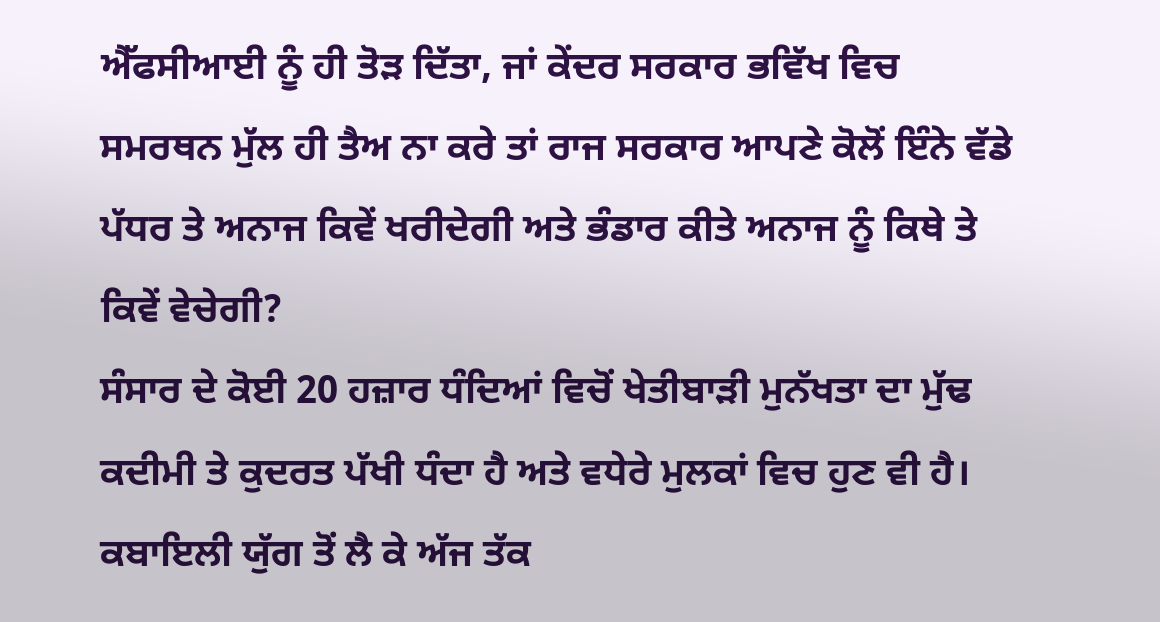ਐੱਫਸੀਆਈ ਨੂੰ ਹੀ ਤੋੜ ਦਿੱਤਾ, ਜਾਂ ਕੇਂਦਰ ਸਰਕਾਰ ਭਵਿੱਖ ਵਿਚ ਸਮਰਥਨ ਮੁੱਲ ਹੀ ਤੈਅ ਨਾ ਕਰੇ ਤਾਂ ਰਾਜ ਸਰਕਾਰ ਆਪਣੇ ਕੋਲੋਂ ਇੰਨੇ ਵੱਡੇ ਪੱਧਰ ਤੇ ਅਨਾਜ ਕਿਵੇਂ ਖਰੀਦੇਗੀ ਅਤੇ ਭੰਡਾਰ ਕੀਤੇ ਅਨਾਜ ਨੂੰ ਕਿਥੇ ਤੇ ਕਿਵੇਂ ਵੇਚੇਗੀ?
ਸੰਸਾਰ ਦੇ ਕੋਈ 20 ਹਜ਼ਾਰ ਧੰਦਿਆਂ ਵਿਚੋਂ ਖੇਤੀਬਾੜੀ ਮੁਨੱਖਤਾ ਦਾ ਮੁੱਢ ਕਦੀਮੀ ਤੇ ਕੁਦਰਤ ਪੱਖੀ ਧੰਦਾ ਹੈ ਅਤੇ ਵਧੇਰੇ ਮੁਲਕਾਂ ਵਿਚ ਹੁਣ ਵੀ ਹੈ। ਕਬਾਇਲੀ ਯੁੱਗ ਤੋਂ ਲੈ ਕੇ ਅੱਜ ਤੱਕ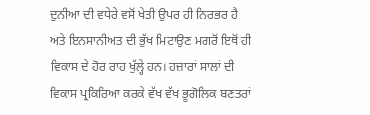ਦੁਨੀਆ ਦੀ ਵਧੇਰੇ ਵਸੋਂ ਖੇਤੀ ਉਪਰ ਹੀ ਨਿਰਭਰ ਹੈ ਅਤੇ ਇਨਸਾਨੀਅਤ ਦੀ ਭੁੱਖ ਮਿਟਾਉਣ ਮਗਰੋਂ ਇਥੋਂ ਹੀ ਵਿਕਾਸ ਦੇ ਹੋਰ ਰਾਹ ਖੁੱਲ੍ਹੇ ਹਨ। ਹਜ਼ਾਰਾਂ ਸਾਲਾਂ ਦੀ ਵਿਕਾਸ ਪ੍ਰਕਿਰਿਆ ਕਰਕੇ ਵੱਖ ਵੱਖ ਭੂਗੋਲਿਕ ਬਣਤਰਾਂ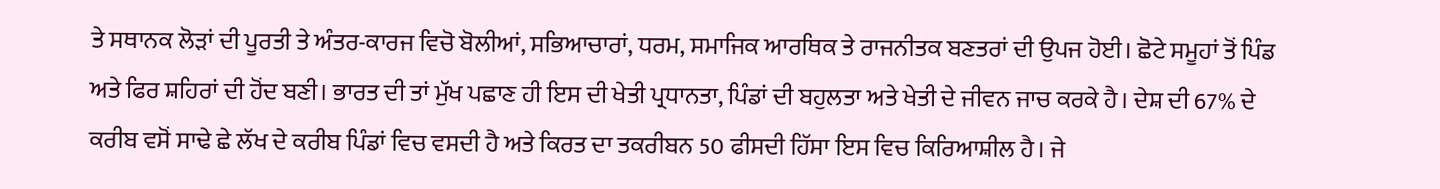ਤੇ ਸਥਾਨਕ ਲੋੜਾਂ ਦੀ ਪੂਰਤੀ ਤੇ ਅੰਤਰ-ਕਾਰਜ ਵਿਚੋ ਬੋਲੀਆਂ, ਸਭਿਆਚਾਰਾਂ, ਧਰਮ, ਸਮਾਜਿਕ ਆਰਥਿਕ ਤੇ ਰਾਜਨੀਤਕ ਬਣਤਰਾਂ ਦੀ ਉਪਜ ਹੋਈ। ਛੋਟੇ ਸਮੂਹਾਂ ਤੋਂ ਪਿੰਡ ਅਤੇ ਫਿਰ ਸ਼ਹਿਰਾਂ ਦੀ ਹੋਂਦ ਬਣੀ। ਭਾਰਤ ਦੀ ਤਾਂ ਮੁੱਖ ਪਛਾਣ ਹੀ ਇਸ ਦੀ ਖੇਤੀ ਪ੍ਰਧਾਨਤਾ, ਪਿੰਡਾਂ ਦੀ ਬਹੁਲਤਾ ਅਤੇ ਖੇਤੀ ਦੇ ਜੀਵਨ ਜਾਚ ਕਰਕੇ ਹੈ। ਦੇਸ਼ ਦੀ 67% ਦੇ ਕਰੀਬ ਵਸੋਂ ਸਾਢੇ ਛੇ ਲੱਖ ਦੇ ਕਰੀਬ ਪਿੰਡਾਂ ਵਿਚ ਵਸਦੀ ਹੈ ਅਤੇ ਕਿਰਤ ਦਾ ਤਕਰੀਬਨ 50 ਫੀਸਦੀ ਹਿੱਸਾ ਇਸ ਵਿਚ ਕਿਰਿਆਸ਼ੀਲ ਹੈ। ਜੇ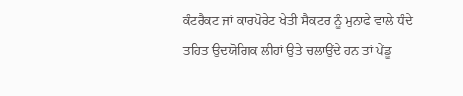ਕੰਟਰੈਕਟ ਜਾਂ ਕਾਰਪੋਰੇਟ ਖੇਤੀ ਸੈਕਟਰ ਨੂੰ ਮੁਨਾਫੇ ਵਾਲੇ ਧੰਦੇ ਤਹਿਤ ਉਦਯੋਗਿਕ ਲੀਹਾਂ ਉਤੇ ਚਲਾਉਂਦੇ ਹਨ ਤਾਂ ਪੇਂਡੂ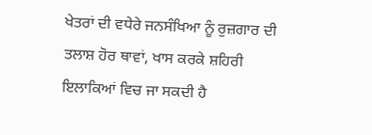ਖੇਤਰਾਂ ਦੀ ਵਧੇਰੇ ਜਨਸੰਖਿਆ ਨੂੰ ਰੁਜ਼ਗਾਰ ਦੀ ਤਲਾਸ਼ ਹੋਰ ਥਾਵਾਂ, ਖਾਸ ਕਰਕੇ ਸ਼ਹਿਰੀ ਇਲਾਕਿਆਂ ਵਿਚ ਜਾ ਸਕਦੀ ਹੈ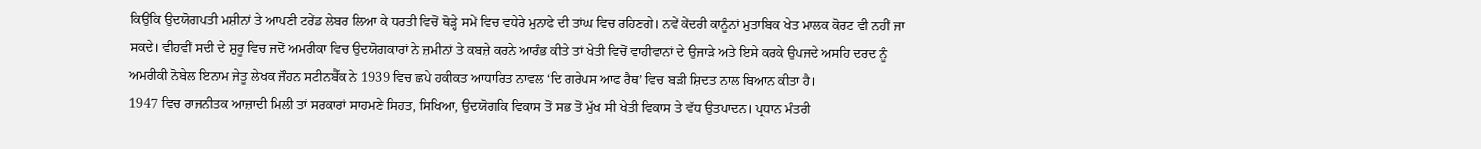ਕਿਉਂਕਿ ਉਦਯੋਗਪਤੀ ਮਸ਼ੀਨਾਂ ਤੇ ਆਪਣੀ ਟਰੇਂਡ ਲੇਬਰ ਲਿਆ ਕੇ ਧਰਤੀ ਵਿਚੋਂ ਥੋੜ੍ਹੇ ਸਮੇਂ ਵਿਚ ਵਧੇਰੇ ਮੁਨਾਫੇ ਦੀ ਤਾਂਘ ਵਿਚ ਰਹਿਣਗੇ। ਨਵੇਂ ਕੇਂਦਰੀ ਕਾਨੂੰਨਾਂ ਮੁਤਾਬਿਕ ਖੇਤ ਮਾਲਕ ਕੋਰਟ ਵੀ ਨਹੀਂ ਜਾ ਸਕਦੇ। ਵੀਹਵੀਂ ਸਦੀ ਦੇ ਸ਼ੁਰੂ ਵਿਚ ਜਦੋਂ ਅਮਰੀਕਾ ਵਿਚ ਉਦਯੋਗਕਾਰਾਂ ਨੇ ਜ਼ਮੀਨਾਂ ਤੇ ਕਬਜ਼ੇ ਕਰਨੇ ਆਰੰਭ ਕੀਤੇ ਤਾਂ ਖੇਤੀ ਵਿਚੋਂ ਵਾਹੀਵਾਨਾਂ ਦੇ ਉਜਾੜੇ ਅਤੇ ਇਸੇ ਕਰਕੇ ਉਪਜਦੇ ਅਸਹਿ ਦਰਦ ਨੂੰ ਅਮਰੀਕੀ ਨੋਬੇਲ ਇਨਾਮ ਜੇਤੂ ਲੇਖਕ ਜੌਹਨ ਸਟੀਨਬੈੱਕ ਨੇ 1939 ਵਿਚ ਛਪੇ ਹਕੀਕਤ ਆਧਾਰਿਤ ਨਾਵਲ ‘ਦਿ ਗਰੇਪਸ ਆਫ ਰੈਥ’ ਵਿਚ ਬੜੀ ਸ਼ਿਦਤ ਨਾਲ ਬਿਆਨ ਕੀਤਾ ਹੈ।
1947 ਵਿਚ ਰਾਜਨੀਤਕ ਆਜ਼ਾਦੀ ਮਿਲੀ ਤਾਂ ਸਰਕਾਰਾਂ ਸਾਹਮਣੇ ਸਿਹਤ, ਸਿਖਿਆ, ਉਦਯੋਗਕਿ ਵਿਕਾਸ ਤੋਂ ਸਭ ਤੋਂ ਮੁੱਖ ਸੀ ਖੇਤੀ ਵਿਕਾਸ ਤੇ ਵੱਧ ਉਤਪਾਦਨ। ਪ੍ਰਧਾਨ ਮੰਤਰੀ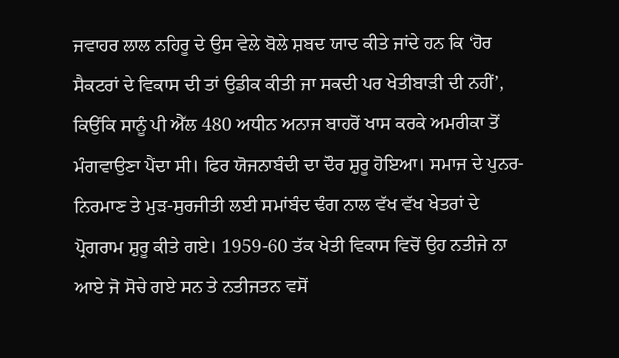ਜਵਾਹਰ ਲਾਲ ਨਹਿਰੂ ਦੇ ਉਸ ਵੇਲੇ ਬੋਲੇ ਸ਼ਬਦ ਯਾਦ ਕੀਤੇ ਜਾਂਦੇ ਹਨ ਕਿ ‘ਹੋਰ ਸੈਕਟਰਾਂ ਦੇ ਵਿਕਾਸ ਦੀ ਤਾਂ ਉਡੀਕ ਕੀਤੀ ਜਾ ਸਕਦੀ ਪਰ ਖੇਤੀਬਾੜੀ ਦੀ ਨਹੀਂ’, ਕਿਉਂਕਿ ਸਾਨੂੰ ਪੀ ਐੱਲ 480 ਅਧੀਨ ਅਨਾਜ ਬਾਹਰੋਂ ਖਾਸ ਕਰਕੇ ਅਮਰੀਕਾ ਤੋਂ ਮੰਗਵਾਉਣਾ ਪੈਂਦਾ ਸੀ। ਫਿਰ ਯੋਜਨਾਬੰਦੀ ਦਾ ਦੌਰ ਸ਼ੁਰੂ ਹੋਇਆ। ਸਮਾਜ ਦੇ ਪੁਨਰ-ਨਿਰਮਾਣ ਤੇ ਮੁੜ-ਸੁਰਜੀਤੀ ਲਈ ਸਮਾਂਬੰਦ ਢੰਗ ਨਾਲ ਵੱਖ ਵੱਖ ਖੇਤਰਾਂ ਦੇ ਪ੍ਰੋਗਰਾਮ ਸ਼ੁਰੂ ਕੀਤੇ ਗਏ। 1959-60 ਤੱਕ ਖੇਤੀ ਵਿਕਾਸ ਵਿਚੋਂ ਉਹ ਨਤੀਜੇ ਨਾ ਆਏ ਜੋ ਸੋਚੇ ਗਏ ਸਨ ਤੇ ਨਤੀਜਤਨ ਵਸੋਂ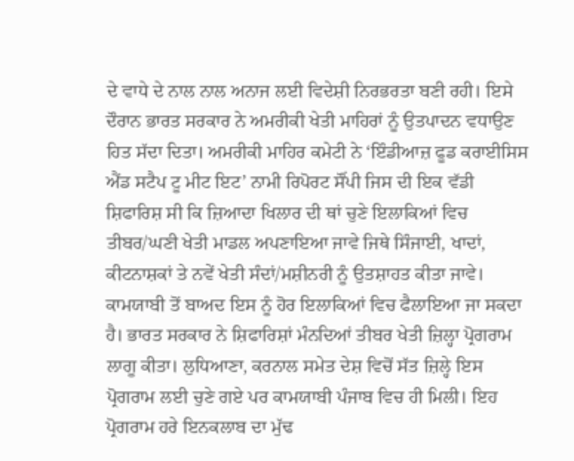ਦੇ ਵਾਧੇ ਦੇ ਨਾਲ ਨਾਲ ਅਨਾਜ ਲਈ ਵਿਦੇਸ਼ੀ ਨਿਰਭਰਤਾ ਬਣੀ ਰਹੀ। ਇਸੇ ਦੌਰਾਨ ਭਾਰਤ ਸਰਕਾਰ ਨੇ ਅਮਰੀਕੀ ਖੇਤੀ ਮਾਹਿਰਾਂ ਨੂੰ ਉਤਪਾਦਨ ਵਧਾਉਣ ਹਿਤ ਸੱਦਾ ਦਿਤਾ। ਅਮਰੀਕੀ ਮਾਹਿਰ ਕਮੇਟੀ ਨੇ ‘ਇੰਡੀਆਜ਼ ਫੂਡ ਕਰਾਈਸਿਸ ਐਂਡ ਸਟੈਪ ਟੂ ਮੀਟ ਇਟ’ ਨਾਮੀ ਰਿਪੋਰਟ ਸੌਂਪੀ ਜਿਸ ਦੀ ਇਕ ਵੱਡੀ ਸ਼ਿਫਾਰਿਸ਼ ਸੀ ਕਿ ਜ਼ਿਆਦਾ ਖਿਲਾਰ ਦੀ ਥਾਂ ਚੁਣੇ ਇਲਾਕਿਆਂ ਵਿਚ ਤੀਬਰ/ਘਣੀ ਖੇਤੀ ਮਾਡਲ ਅਪਣਾਇਆ ਜਾਵੇ ਜਿਥੇ ਸਿੰਜਾਈ, ਖਾਦਾਂ, ਕੀਟਨਾਸ਼ਕਾਂ ਤੇ ਨਵੇਂ ਖੇਤੀ ਸੰਦਾਂ/ਮਸ਼ੀਨਰੀ ਨੂੰ ਉਤਸ਼ਾਹਤ ਕੀਤਾ ਜਾਵੇ। ਕਾਮਯਾਬੀ ਤੋਂ ਬਾਅਦ ਇਸ ਨੂੰ ਹੋਰ ਇਲਾਕਿਆਂ ਵਿਚ ਫੈਲਾਇਆ ਜਾ ਸਕਦਾ ਹੈ। ਭਾਰਤ ਸਰਕਾਰ ਨੇ ਸ਼ਿਫਾਰਿਸ਼ਾਂ ਮੰਨਦਿਆਂ ਤੀਬਰ ਖੇਤੀ ਜ਼ਿਲ੍ਹਾ ਪ੍ਰੋਗਰਾਮ ਲਾਗੂ ਕੀਤਾ। ਲੁਧਿਆਣਾ, ਕਰਨਾਲ ਸਮੇਤ ਦੇਸ਼ ਵਿਚੋਂ ਸੱਤ ਜ਼ਿਲ੍ਹੇ ਇਸ ਪ੍ਰੋਗਰਾਮ ਲਈ ਚੁਣੇ ਗਏ ਪਰ ਕਾਮਯਾਬੀ ਪੰਜਾਬ ਵਿਚ ਹੀ ਮਿਲੀ। ਇਹ ਪ੍ਰੋਗਰਾਮ ਹਰੇ ਇਨਕਲਾਬ ਦਾ ਮੁੱਢ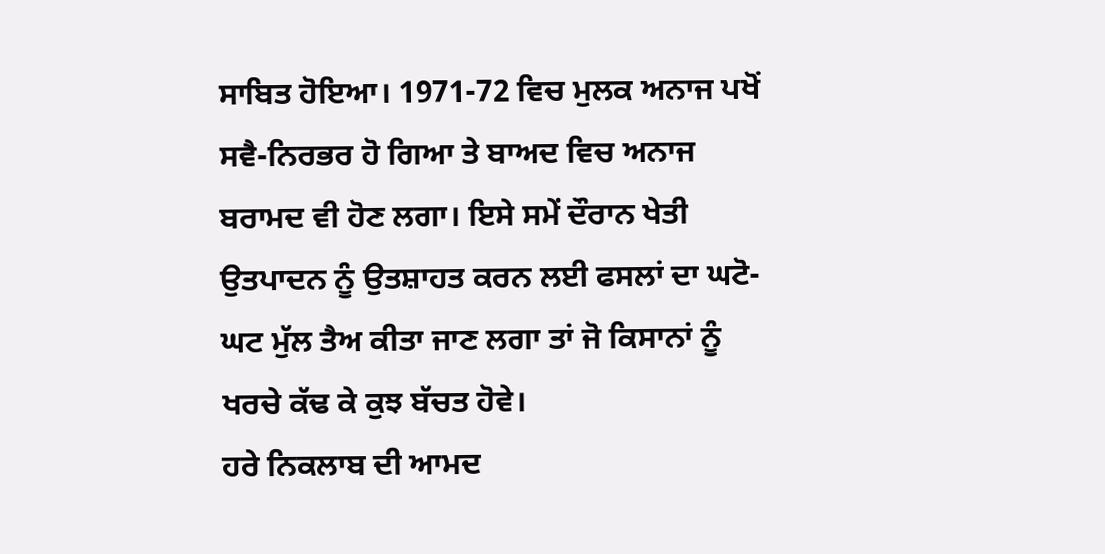ਸਾਬਿਤ ਹੋਇਆ। 1971-72 ਵਿਚ ਮੁਲਕ ਅਨਾਜ ਪਖੋਂ ਸਵੈ-ਨਿਰਭਰ ਹੋ ਗਿਆ ਤੇ ਬਾਅਦ ਵਿਚ ਅਨਾਜ ਬਰਾਮਦ ਵੀ ਹੋਣ ਲਗਾ। ਇਸੇ ਸਮੇਂ ਦੌਰਾਨ ਖੇਤੀ ਉਤਪਾਦਨ ਨੂੰ ਉਤਸ਼ਾਹਤ ਕਰਨ ਲਈ ਫਸਲਾਂ ਦਾ ਘਟੋ-ਘਟ ਮੁੱਲ ਤੈਅ ਕੀਤਾ ਜਾਣ ਲਗਾ ਤਾਂ ਜੋ ਕਿਸਾਨਾਂ ਨੂੰ ਖਰਚੇ ਕੱਢ ਕੇ ਕੁਝ ਬੱਚਤ ਹੋਵੇ।
ਹਰੇ ਨਿਕਲਾਬ ਦੀ ਆਮਦ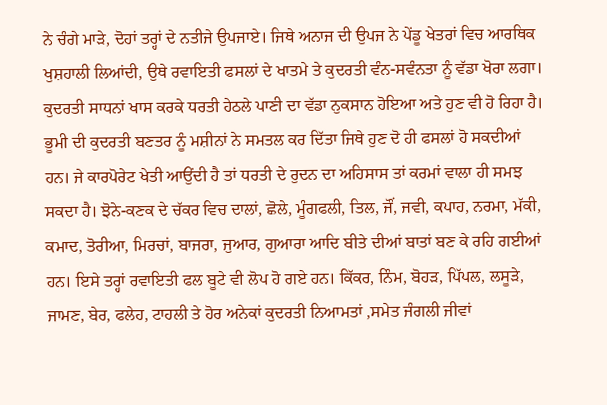ਨੇ ਚੰਗੇ ਮਾੜੇ, ਦੋਹਾਂ ਤਰ੍ਹਾਂ ਦੇ ਨਤੀਜੇ ਉਪਜਾਏ। ਜਿਥੇ ਅਨਾਜ ਦੀ ਉਪਜ ਨੇ ਪੇਂਡੂ ਖੇਤਰਾਂ ਵਿਚ ਆਰਥਿਕ ਖੁਸ਼ਹਾਲੀ ਲਿਆਂਦੀ, ਉਥੇ ਰਵਾਇਤੀ ਫਸਲਾਂ ਦੇ ਖਾਤਮੇ ਤੇ ਕੁਦਰਤੀ ਵੰਨ-ਸਵੰਨਤਾ ਨੂੰ ਵੱਡਾ ਖੋਰਾ ਲਗਾ। ਕੁਦਰਤੀ ਸਾਧਨਾਂ ਖਾਸ ਕਰਕੇ ਧਰਤੀ ਹੇਠਲੇ ਪਾਣੀ ਦਾ ਵੱਡਾ ਨੁਕਸਾਨ ਹੋਇਆ ਅਤੇ ਹੁਣ ਵੀ ਹੋ ਰਿਹਾ ਹੈ। ਭੂਮੀ ਦੀ ਕੁਦਰਤੀ ਬਣਤਰ ਨੂੰ ਮਸ਼ੀਨਾਂ ਨੇ ਸਮਤਲ ਕਰ ਦਿੱਤਾ ਜਿਥੇ ਹੁਣ ਦੋ ਹੀ ਫਸਲਾਂ ਹੋ ਸਕਦੀਆਂ ਹਨ। ਜੇ ਕਾਰਪੋਰੇਟ ਖੇਤੀ ਆਉਂਦੀ ਹੈ ਤਾਂ ਧਰਤੀ ਦੇ ਰੁਦਨ ਦਾ ਅਹਿਸਾਸ ਤਾਂ ਕਰਮਾਂ ਵਾਲਾ ਹੀ ਸਮਝ ਸਕਦਾ ਹੈ। ਝੋਨੇ-ਕਣਕ ਦੇ ਚੱਕਰ ਵਿਚ ਦਾਲਾਂ, ਛੋਲੇ, ਮੂੰਗਫਲੀ, ਤਿਲ, ਜੌਂ, ਜਵੀ, ਕਪਾਹ, ਨਰਮਾ, ਮੱਕੀ, ਕਮਾਦ, ਤੋਰੀਆ, ਮਿਰਚਾਂ, ਬਾਜਰਾ, ਜੁਆਰ, ਗੁਆਰਾ ਆਦਿ ਬੀਤੇ ਦੀਆਂ ਬਾਤਾਂ ਬਣ ਕੇ ਰਹਿ ਗਈਆਂ ਹਨ। ਇਸੇ ਤਰ੍ਹਾਂ ਰਵਾਇਤੀ ਫਲ ਬੂਟੇ ਵੀ ਲੋਪ ਹੋ ਗਏ ਹਨ। ਕਿੱਕਰ, ਨਿੰਮ, ਬੋਹੜ, ਪਿੱਪਲ, ਲਸੂੜੇ, ਜਾਮਣ, ਬੇਰ, ਫਲੇਹ, ਟਾਹਲੀ ਤੇ ਹੋਰ ਅਨੇਕਾਂ ਕੁਦਰਤੀ ਨਿਆਮਤਾਂ ,ਸਮੇਤ ਜੰਗਲੀ ਜੀਵਾਂ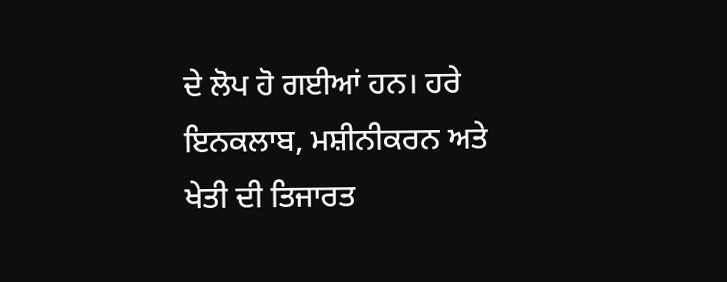ਦੇ ਲੋਪ ਹੋ ਗਈਆਂ ਹਨ। ਹਰੇ ਇਨਕਲਾਬ, ਮਸ਼ੀਨੀਕਰਨ ਅਤੇ ਖੇਤੀ ਦੀ ਤਿਜਾਰਤ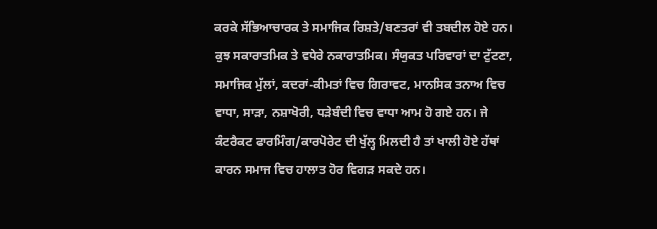ਕਰਕੇ ਸੱਭਿਆਚਾਰਕ ਤੇ ਸਮਾਜਿਕ ਰਿਸ਼ਤੇ/ਬਣਤਰਾਂ ਵੀ ਤਬਦੀਲ ਹੋਏ ਹਨ। ਕੁਝ ਸਕਾਰਾਤਮਿਕ ਤੇ ਵਧੇਰੇ ਨਕਾਰਾਤਮਿਕ। ਸੰਯੁਕਤ ਪਰਿਵਾਰਾਂ ਦਾ ਟੁੱਟਣਾ, ਸਮਾਜਿਕ ਮੁੱਲਾਂ, ਕਦਰਾਂ-ਕੀਮਤਾਂ ਵਿਚ ਗਿਰਾਵਟ, ਮਾਨਸਿਕ ਤਨਾਅ ਵਿਚ ਵਾਧਾ, ਸਾੜਾ, ਨਸ਼ਾਖੋਰੀ, ਧੜੇਬੰਦੀ ਵਿਚ ਵਾਧਾ ਆਮ ਹੋ ਗਏ ਹਨ। ਜੇ ਕੰਟਰੈਕਟ ਫਾਰਮਿੰਗ/ਕਾਰਪੋਰੇਟ ਦੀ ਖੁੱਲ੍ਹ ਮਿਲਦੀ ਹੈ ਤਾਂ ਖਾਲੀ ਹੋਏ ਹੱਥਾਂ ਕਾਰਨ ਸਮਾਜ ਵਿਚ ਹਾਲਾਤ ਹੋਰ ਵਿਗੜ ਸਕਦੇ ਹਨ।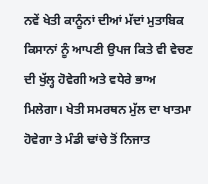ਨਵੇਂ ਖੇਤੀ ਕਾਨੂੰਨਾਂ ਦੀਆਂ ਮੱਦਾਂ ਮੁਤਾਬਿਕ ਕਿਸਾਨਾਂ ਨੂੰ ਆਪਣੀ ਉਪਜ ਕਿਤੇ ਵੀ ਵੇਚਣ ਦੀ ਖੁੱਲ੍ਹ ਹੋਵੇਗੀ ਅਤੇ ਵਧੇਰੇ ਭਾਅ ਮਿਲੇਗਾ। ਖੇਤੀ ਸਮਰਥਨ ਮੁੱਲ ਦਾ ਖਾਤਮਾ ਹੋਵੇਗਾ ਤੇ ਮੰਡੀ ਢਾਂਚੇ ਤੋਂ ਨਿਜਾਤ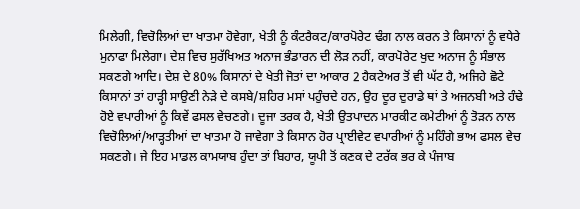ਮਿਲੇਗੀ, ਵਿਚੋਲਿਆਂ ਦਾ ਖਾਤਮਾ ਹੋਵੇਗਾ, ਖੇਤੀ ਨੂੰ ਕੰਟਰੈਕਟ/ਕਾਰਪੋਰੇਟ ਢੰਗ ਨਾਲ ਕਰਨ ਤੇ ਕਿਸਾਨਾਂ ਨੂੰ ਵਧੇਰੇ ਮੁਨਾਫਾ ਮਿਲੇਗਾ। ਦੇਸ਼ ਵਿਚ ਸੁਰੱਖਿਅਤ ਅਨਾਜ ਭੰਡਾਰਨ ਦੀ ਲੋੜ ਨਹੀਂ, ਕਾਰਪੋਰੇਟ ਖੁਦ ਅਨਾਜ ਨੂੰ ਸੰਭਾਲ ਸਕਣਗੇ ਆਦਿ। ਦੇਸ਼ ਦੇ 80% ਕਿਸਾਨਾਂ ਦੇ ਖੇਤੀ ਜੋਤਾਂ ਦਾ ਆਕਾਰ 2 ਹੈਕਟੇਅਰ ਤੋਂ ਵੀ ਘੱਟ ਹੈ, ਅਜਿਹੇ ਛੋਟੇ ਕਿਸਾਨਾਂ ਤਾਂ ਹਾੜ੍ਹੀ ਸਾਉਣੀ ਨੇੜੇ ਦੇ ਕਸਬੇ/ਸ਼ਹਿਰ ਮਸਾਂ ਪਹੁੰਚਦੇ ਹਨ, ਉਹ ਦੂਰ ਦੁਰਾਡੇ ਥਾਂ ਤੇ ਅਜਨਬੀ ਅਤੇ ਹੰਢੇ ਹੋਏ ਵਪਾਰੀਆਂ ਨੂੰ ਕਿਵੇਂ ਫਸਲ ਵੇਚਣਗੇ। ਦੂਜਾ ਤਰਕ ਹੈ, ਖੇਤੀ ਉਤਪਾਦਨ ਮਾਰਕੀਟ ਕਮੇਟੀਆਂ ਨੂੰ ਤੋੜਨ ਨਾਲ ਵਿਚੋਲਿਆਂ/ਆੜ੍ਹਤੀਆਂ ਦਾ ਖਾਤਮਾ ਹੋ ਜਾਵੇਗਾ ਤੇ ਕਿਸਾਨ ਹੋਰ ਪ੍ਰਾਈਵੇਟ ਵਪਾਰੀਆਂ ਨੂੰ ਮਹਿੰਗੇ ਭਾਅ ਫਸਲ ਵੇਚ ਸਕਣਗੇ। ਜੇ ਇਹ ਮਾਡਲ ਕਾਮਯਾਬ ਹੁੰਦਾ ਤਾਂ ਬਿਹਾਰ, ਯੂਪੀ ਤੋਂ ਕਣਕ ਦੇ ਟਰੱਕ ਭਰ ਕੇ ਪੰਜਾਬ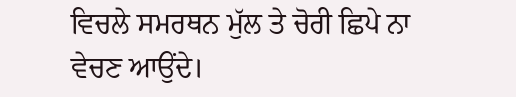ਵਿਚਲੇ ਸਮਰਥਨ ਮੁੱਲ ਤੇ ਚੋਰੀ ਛਿਪੇ ਨਾ ਵੇਚਣ ਆਉਂਦੇ।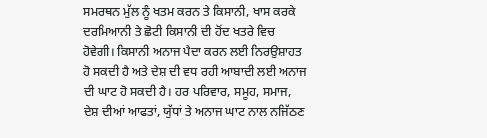ਸਮਰਥਨ ਮੁੱਲ ਨੂੰ ਖਤਮ ਕਰਨ ਤੇ ਕਿਸਾਨੀ, ਖਾਸ ਕਰਕੇ ਦਰਮਿਆਨੀ ਤੇ ਛੋਟੀ ਕਿਸਾਨੀ ਦੀ ਹੋਂਦ ਖਤਰੇ ਵਿਚ ਹੋਵੇਗੀ। ਕਿਸਾਨੀ ਅਨਾਜ ਪੈਦਾ ਕਰਨ ਲਈ ਨਿਰਉਸ਼ਾਹਤ ਹੋ ਸਕਦੀ ਹੈ ਅਤੇ ਦੇਸ਼ ਦੀ ਵਧ ਰਹੀ ਆਬਾਦੀ ਲਈ ਅਨਾਜ ਦੀ ਘਾਟ ਹੋ ਸਕਦੀ ਹੈ। ਹਰ ਪਰਿਵਾਰ, ਸਮੂਹ, ਸਮਾਜ, ਦੇਸ਼ ਦੀਆਂ ਆਫਤਾਂ, ਯੁੱਧਾਂ ਤੇ ਅਨਾਜ ਘਾਟ ਨਾਲ ਨਜਿੱਠਣ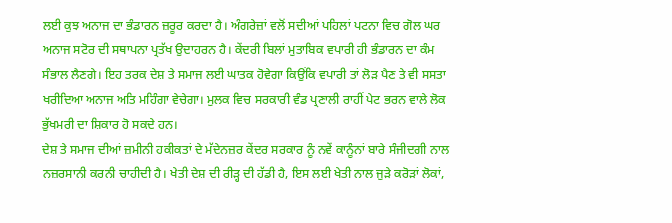ਲਈ ਕੁਝ ਅਨਾਜ ਦਾ ਭੰਡਾਰਨ ਜ਼ਰੂਰ ਕਰਦਾ ਹੈ। ਅੰਗਰੇਜ਼ਾਂ ਵਲੋਂ ਸਦੀਆਂ ਪਹਿਲਾਂ ਪਟਨਾ ਵਿਚ ਗੋਲ ਘਰ ਅਨਾਜ ਸਟੋਰ ਦੀ ਸਥਾਪਨਾ ਪ੍ਰਤੱਖ ਉਦਾਹਰਨ ਹੈ। ਕੇਂਦਰੀ ਬਿਲਾਂ ਮੁਤਾਬਿਕ ਵਪਾਰੀ ਹੀ ਭੰਡਾਰਨ ਦਾ ਕੰਮ ਸੰਭਾਲ ਲੈਣਗੇ। ਇਹ ਤਰਕ ਦੇਸ਼ ਤੇ ਸਮਾਜ ਲਈ ਘਾਤਕ ਹੋਵੇਗਾ ਕਿਉਂਕਿ ਵਪਾਰੀ ਤਾਂ ਲੋੜ ਪੈਣ ਤੇ ਵੀ ਸਸਤਾ ਖਰੀਦਿਆ ਅਨਾਜ ਅਤਿ ਮਹਿੰਗਾ ਵੇਚੇਗਾ। ਮੁਲਕ ਵਿਚ ਸਰਕਾਰੀ ਵੰਡ ਪ੍ਰਣਾਲੀ ਰਾਹੀਂ ਪੇਟ ਭਰਨ ਵਾਲੇ ਲੋਕ ਭੁੱਖਮਰੀ ਦਾ ਸ਼ਿਕਾਰ ਹੋ ਸਕਦੇ ਹਨ।
ਦੇਸ਼ ਤੇ ਸਮਾਜ ਦੀਆਂ ਜ਼ਮੀਨੀ ਹਕੀਕਤਾਂ ਦੇ ਮੱਦੇਨਜ਼ਰ ਕੇਂਦਰ ਸਰਕਾਰ ਨੂੰ ਨਵੇਂ ਕਾਨੂੰਨਾਂ ਬਾਰੇ ਸੰਜੀਦਗੀ ਨਾਲ ਨਜ਼ਰਸਾਨੀ ਕਰਨੀ ਚਾਹੀਦੀ ਹੈ। ਖੇਤੀ ਦੇਸ਼ ਦੀ ਰੀੜ੍ਹ ਦੀ ਹੱਡੀ ਹੈ, ਇਸ ਲਈ ਖੇਤੀ ਨਾਲ ਜੁੜੇ ਕਰੋੜਾਂ ਲੋਕਾਂ,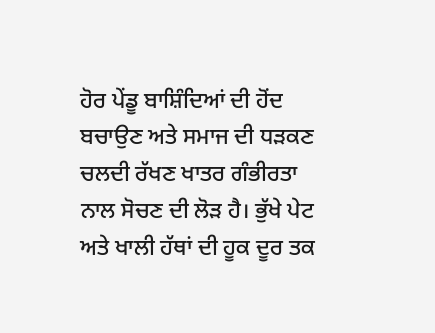ਹੋਰ ਪੇਂਡੂ ਬਾਸ਼ਿੰਦਿਆਂ ਦੀ ਹੋਂਦ ਬਚਾਉਣ ਅਤੇ ਸਮਾਜ ਦੀ ਧੜਕਣ ਚਲਦੀ ਰੱਖਣ ਖਾਤਰ ਗੰਭੀਰਤਾ ਨਾਲ ਸੋਚਣ ਦੀ ਲੋੜ ਹੈ। ਭੁੱਖੇ ਪੇਟ ਅਤੇ ਖਾਲੀ ਹੱਥਾਂ ਦੀ ਹੂਕ ਦੂਰ ਤਕ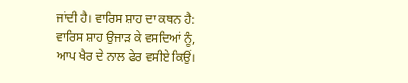ਜਾਂਦੀ ਹੈ। ਵਾਰਿਸ ਸ਼ਾਹ ਦਾ ਕਥਨ ਹੈ:
ਵਾਰਿਸ ਸ਼ਾਹ ਉਜਾੜ ਕੇ ਵਸਦਿਆਂ ਨੂੰ,
ਆਪ ਖੈਰ ਦੇ ਨਾਲ ਫੇਰ ਵਸੀਏ ਕਿਉਂ।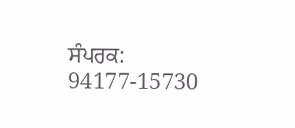ਸੰਪਰਕ: 94177-15730